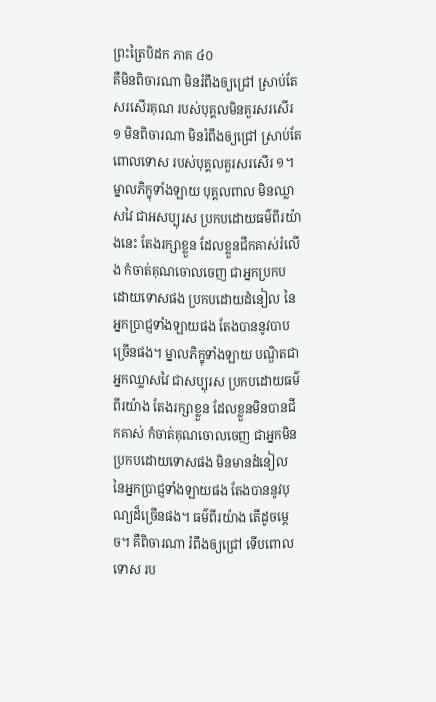ព្រះត្រៃបិដក ភាគ ៤០
គឺមិនពិចារណា មិនរំពឹងឲ្យជ្រៅ ស្រាប់តែសរសើរគុណ របស់បុគ្គលមិនគួរសរសើរ ១ មិនពិចារណា មិនរំពឹងឲ្យជ្រៅ ស្រាប់តែពោលទោស របស់បុគ្គលគួរសរសើរ ១។ ម្នាលភិក្ខុទាំងឡាយ បុគ្គលពាល មិនឈ្លាសវៃ ជាអសប្បុរស ប្រកបដោយធម៌ពីរយ៉ាងនេះ តែងរក្សាខ្លួន ដែលខ្លួនជីកគាស់រំលើង កំចាត់គុណចោលចេញ ជាអ្នកប្រកបដោយទោសផង ប្រកបដោយដំនៀល នៃអ្នកប្រាជ្ញទាំងឡាយផង តែងបាននូវបាបច្រើនផង។ ម្នាលភិក្ខុទាំងឡាយ បណ្ឌិតជាអ្នកឈ្លាសវៃ ជាសប្បុរស ប្រកបដោយធម៌ពីរយ៉ាង តែងរក្សាខ្លួន ដែលខ្លួនមិនបានជីកគាស់ កំចាត់គុណចោលចេញ ជាអ្នកមិនប្រកបដោយទោសផង មិនមានដំនៀល នៃអ្នកប្រាជ្ញទាំងឡាយផង តែងបាននូវបុណ្យដ៏ច្រើនផង។ ធម៌ពីរយ៉ាង តើដូចម្តេច។ គឺពិចារណា រំពឹងឲ្យជ្រៅ ទើបពោលទោស រប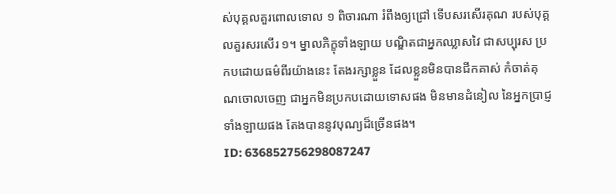ស់បុគ្គលគួរពោលទោល ១ ពិចារណា រំពឹងឲ្យជ្រៅ ទើបសរសើរគុណ របស់បុគ្គលគួរសរសើរ ១។ ម្នាលភិក្ខុទាំងឡាយ បណ្ឌិតជាអ្នកឈ្លាសវៃ ជាសប្បុរស ប្រកបដោយធម៌ពីរយ៉ាងនេះ តែងរក្សាខ្លួន ដែលខ្លួនមិនបានជីកគាស់ កំចាត់គុណចោលចេញ ជាអ្នកមិនប្រកបដោយទោសផង មិនមានដំនៀល នៃអ្នកប្រាជ្ញទាំងឡាយផង តែងបាននូវបុណ្យដ៏ច្រើនផង។
ID: 636852756298087247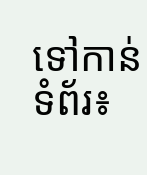ទៅកាន់ទំព័រ៖